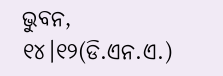ଭୁବନ, ୧୪।୧୨(ଡି.ଏନ.ଏ.)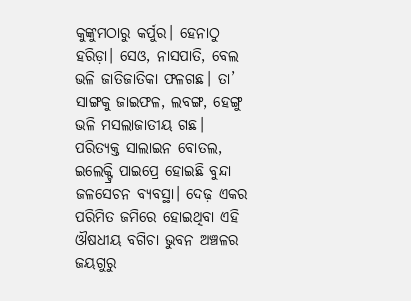କୁଙ୍କୁମଠାରୁ କର୍ପୁର। ହେନାଠୁ ହରିଡ଼ା। ସେଓ, ନାସପାତି, ବେଲ ଭଳି ଜାତିଜାତିକା ଫଳଗଛ। ତା’ ସାଙ୍ଗକୁ ଜାଇଫଳ, ଲବଙ୍ଗ, ହେଙ୍ଗୁ ଭଳି ମସଲାଜାତୀୟ ଗଛ। ପରିତ୍ୟକ୍ତ ସାଲାଇନ ବୋତଲ, ଇଲେକ୍ଟ୍ରି ପାଇପ୍ରେ ହୋଇଛି ବୁନ୍ଦା ଜଳସେଚନ ବ୍ୟବସ୍ଥା। ଦେଢ଼ ଏକର ପରିମିତ ଜମିରେ ହୋଇଥିବା ଏହି ଔଷଧୀୟ ବଗିଚା ଭୁବନ ଅଞ୍ଚଳର ଜୟଗୁରୁ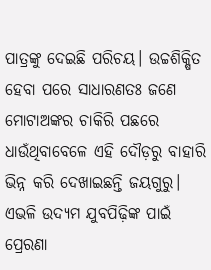ପାତ୍ରଙ୍କୁ ଦେଇଛି ପରିଚୟ। ଉଚ୍ଚଶିକ୍ଷିତ ହେବା ପରେ ସାଧାରଣତଃ ଜଣେ ମୋଟାଅଙ୍କର ଚାକିରି ପଛରେ ଧାଉଁଥିବାବେଳେ ଏହି ଦୌଡ଼ରୁ ବାହାରି ଭିନ୍ନ କରି ଦେଖାଇଛନ୍ତି ଜୟଗୁରୁ। ଏଭଳି ଉଦ୍ୟମ ଯୁବପିଢ଼ିଙ୍କ ପାଇଁ ପ୍ରେରଣା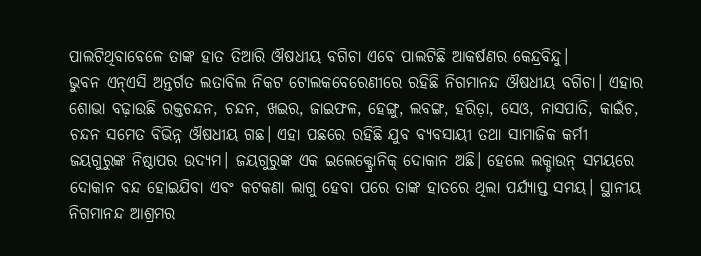ପାଲଟିଥିବାବେଳେ ତାଙ୍କ ହାତ ତିଆରି ଔଷଧୀୟ ବଗିଚା ଏବେ ପାଲଟିଛି ଆକର୍ଷଣର କେନ୍ଦ୍ରବିନ୍ଦୁ।
ଭୁବନ ଏନ୍ଏସି ଅନ୍ତର୍ଗତ ଲତାବିଲ ନିକଟ ଟୋଲକବେରେଣୀରେ ରହିଛି ନିଗମାନନ୍ଦ ଔଷଧୀୟ ବଗିଚା। ଏହାର ଶୋଭା ବଢ଼ାଉଛି ରକ୍ତଚନ୍ଦନ, ଚନ୍ଦନ, ଖଇର, ଜାଇଫଳ, ହେଙ୍ଗୁ, ଲବଙ୍ଗ, ହରିଡ଼ା, ସେଓ, ନାସପାତି, କାଇଁଚ, ଚନ୍ଦନ ସମେତ ବିଭିନ୍ନ ଔଷଧୀୟ ଗଛ। ଏହା ପଛରେ ରହିଛି ଯୁବ ବ୍ୟବସାୟୀ ତଥା ସାମାଜିକ କର୍ମୀ ଜୟଗୁରୁଙ୍କ ନିଷ୍ଠାପର ଉଦ୍ୟମ। ଜୟଗୁରୁଙ୍କ ଏକ ଇଲେକ୍ଟ୍ରୋନିକ୍ ଦୋକାନ ଅଛି। ହେଲେ ଲକ୍ଡାଉନ୍ ସମୟରେ ଦୋକାନ ବନ୍ଦ ହୋଇଯିବା ଏବଂ କଟକଣା ଲାଗୁ ହେବା ପରେ ତାଙ୍କ ହାତରେ ଥିଲା ପର୍ଯ୍ୟାପ୍ତ ସମୟ। ସ୍ଥାନୀୟ ନିଗମାନନ୍ଦ ଆଶ୍ରମର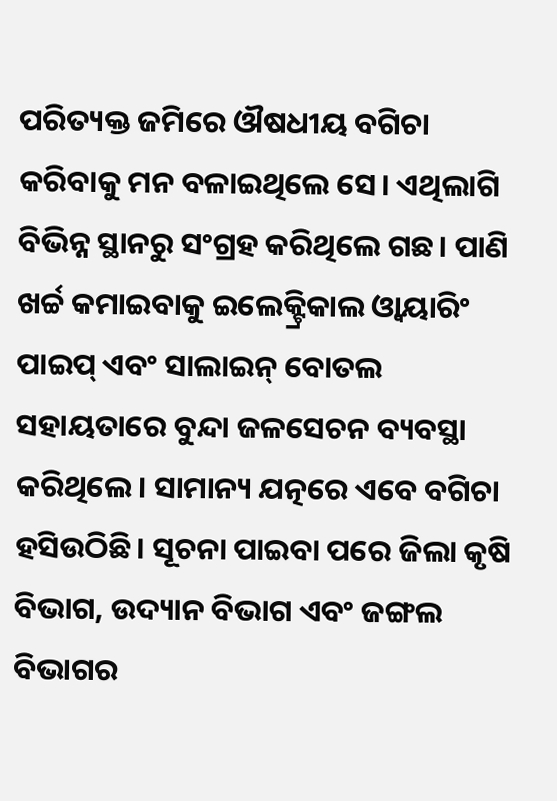ପରିତ୍ୟକ୍ତ ଜମିରେ ଔଷଧୀୟ ବଗିଚା କରିବାକୁ ମନ ବଳାଇଥିଲେ ସେ। ଏଥିଲାଗି ବିଭିନ୍ନ ସ୍ଥାନରୁ ସଂଗ୍ରହ କରିଥିଲେ ଗଛ। ପାଣି ଖର୍ଚ୍ଚ କମାଇବାକୁ ଇଲେକ୍ଟ୍ରିକାଲ ଓ୍ବାୟାରିଂ ପାଇପ୍ ଏବଂ ସାଲାଇନ୍ ବୋତଲ ସହାୟତାରେ ବୁନ୍ଦା ଜଳସେଚନ ବ୍ୟବସ୍ଥା କରିଥିଲେ। ସାମାନ୍ୟ ଯତ୍ନରେ ଏବେ ବଗିଚା ହସିଉଠିଛି। ସୂଚନା ପାଇବା ପରେ ଜିଲା କୃଷି ବିଭାଗ, ଉଦ୍ୟାନ ବିଭାଗ ଏବଂ ଜଙ୍ଗଲ ବିଭାଗର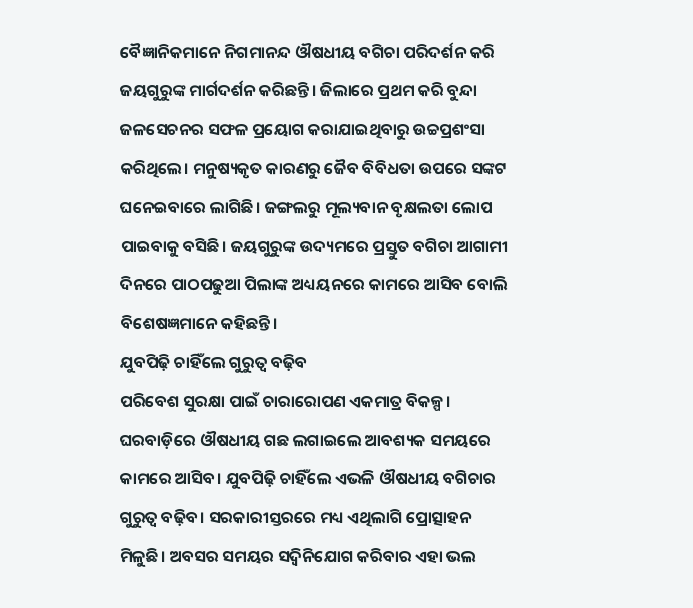ବୈଜ୍ଞାନିକମାନେ ନିଗମାନନ୍ଦ ଔଷଧୀୟ ବଗିଚା ପରିଦର୍ଶନ କରି ଜୟଗୁରୁଙ୍କ ମାର୍ଗଦର୍ଶନ କରିଛନ୍ତି। ଜିଲାରେ ପ୍ରଥମ କରି ବୁନ୍ଦା ଜଳସେଚନର ସଫଳ ପ୍ରୟୋଗ କରାଯାଇଥିବାରୁ ଉଚ୍ଚପ୍ରଶଂସା କରିଥିଲେ। ମନୁଷ୍ୟକୃତ କାରଣରୁ ଜୈବ ବିବିଧତା ଉପରେ ସଙ୍କଟ ଘନେଇବାରେ ଲାଗିଛି। ଜଙ୍ଗଲରୁ ମୂଲ୍ୟବାନ ବୃକ୍ଷଲତା ଲୋପ ପାଇବାକୁ ବସିଛି। ଜୟଗୁରୁଙ୍କ ଉଦ୍ୟମରେ ପ୍ରସ୍ତୁତ ବଗିଚା ଆଗାମୀ ଦିନରେ ପାଠପଢୁଆ ପିଲାଙ୍କ ଅଧ୍ୟୟନରେ କାମରେ ଆସିବ ବୋଲି ବିଶେଷଜ୍ଞମାନେ କହିଛନ୍ତି।
ଯୁବପିଢ଼ି ଚାହିଁଲେ ଗୁରୁତ୍ୱ ବଢ଼ିବ
ପରିବେଶ ସୁରକ୍ଷା ପାଇଁ ଚାରାରୋପଣ ଏକମାତ୍ର ବିକଳ୍ପ। ଘରବାଡ଼ିରେ ଔଷଧୀୟ ଗଛ ଲଗାଇଲେ ଆବଶ୍ୟକ ସମୟରେ କାମରେ ଆସିବ। ଯୁବପିଢ଼ି ଚାହିଁଲେ ଏଭଳି ଔଷଧୀୟ ବଗିଚାର ଗୁରୁତ୍ୱ ବଢ଼ିବ। ସରକାରୀସ୍ତରରେ ମଧ୍ୟ ଏଥିଲାଗି ପ୍ରୋତ୍ସାହନ ମିଳୁଛି। ଅବସର ସମୟର ସଦ୍ବିନିଯୋଗ କରିବାର ଏହା ଭଲ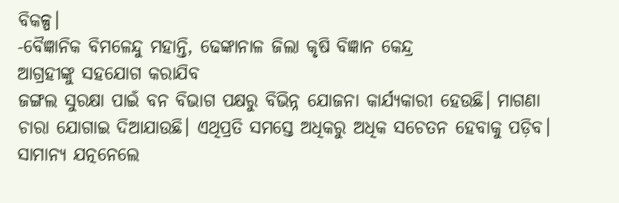ବିକଳ୍ପ।
-ବୈଜ୍ଞାନିକ ବିମଳେନ୍ଦୁ ମହାନ୍ତି, ଢେଙ୍କାନାଳ ଜିଲା କୃଷି ବିଜ୍ଞାନ କେନ୍ଦ୍ର
ଆଗ୍ରହୀଙ୍କୁ ସହଯୋଗ କରାଯିବ
ଜଙ୍ଗଲ ସୁରକ୍ଷା ପାଇଁ ବନ ବିଭାଗ ପକ୍ଷରୁ ବିଭିନ୍ନ ଯୋଜନା କାର୍ଯ୍ୟକାରୀ ହେଉଛି। ମାଗଣା ଚାରା ଯୋଗାଇ ଦିଆଯାଉଛି। ଏଥିପ୍ରତି ସମସ୍ତେ ଅଧିକରୁ ଅଧିକ ସଚେତନ ହେବାକୁ ପଡ଼ିବ। ସାମାନ୍ୟ ଯତ୍ନନେଲେ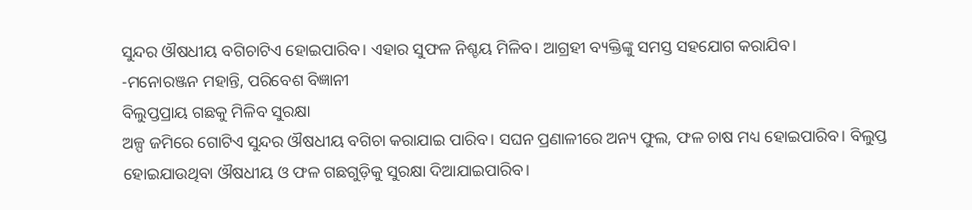ସୁନ୍ଦର ଔଷଧୀୟ ବଗିଚାଟିଏ ହୋଇପାରିବ। ଏହାର ସୁଫଳ ନିଶ୍ଚୟ ମିଳିବ। ଆଗ୍ରହୀ ବ୍ୟକ୍ତିଙ୍କୁ ସମସ୍ତ ସହଯୋଗ କରାଯିବ।
-ମନୋରଞ୍ଜନ ମହାନ୍ତି, ପରିବେଶ ବିଜ୍ଞାନୀ
ବିଲୁପ୍ତପ୍ରାୟ ଗଛକୁ ମିଳିବ ସୁରକ୍ଷା
ଅଳ୍ପ ଜମିରେ ଗୋଟିଏ ସୁନ୍ଦର ଔଷଧୀୟ ବଗିଚା କରାଯାଇ ପାରିବ। ସଘନ ପ୍ରଣାଳୀରେ ଅନ୍ୟ ଫୁଲ, ଫଳ ଚାଷ ମଧ୍ୟ ହୋଇପାରିବ। ବିଲୁପ୍ତ ହୋଇଯାଉଥିବା ଔଷଧୀୟ ଓ ଫଳ ଗଛଗୁଡ଼ିକୁ ସୁରକ୍ଷା ଦିଆଯାଇପାରିବ।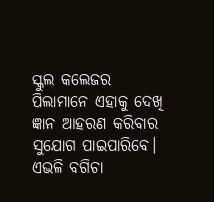ସ୍କୁଲ କଲେଜର ପିଲାମାନେ ଏହାକୁ ଦେଖି ଜ୍ଞାନ ଆହରଣ କରିବାର ସୁଯୋଗ ପାଇପାରିବେ। ଏଭଳି ବଗିଚା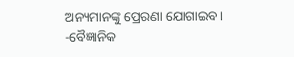ଅନ୍ୟମାନଙ୍କୁ ପ୍ରେରଣା ଯୋଗାଇବ।
-ବୈଜ୍ଞାନିକ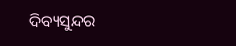ଦିବ୍ୟସୁନ୍ଦର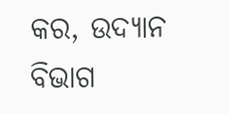କର, ଉଦ୍ୟାନ ବିଭାଗ